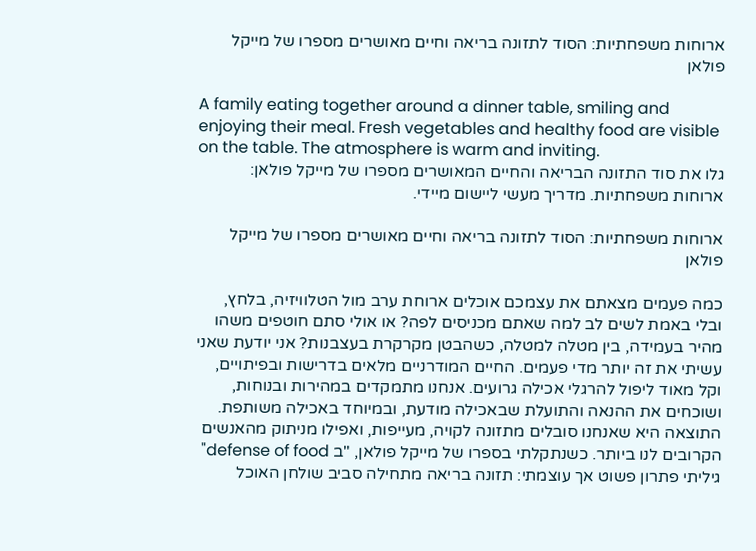ארוחות משפחתיות: הסוד לתזונה בריאה וחיים מאושרים מספרו של מייקל פולאן

A family eating together around a dinner table, smiling and enjoying their meal. Fresh vegetables and healthy food are visible on the table. The atmosphere is warm and inviting.
גלו את סוד התזונה הבריאה והחיים המאושרים מספרו של מייקל פולאן: ארוחות משפחתיות. מדריך מעשי ליישום מיידי.

ארוחות משפחתיות: הסוד לתזונה בריאה וחיים מאושרים מספרו של מייקל פולאן

כמה פעמים מצאתם את עצמכם אוכלים ארוחת ערב מול הטלוויזיה, בלחץ, ובלי באמת לשים לב למה שאתם מכניסים לפה? או אולי סתם חוטפים משהו מהיר בעמידה, בין מטלה למטלה, כשהבטן מקרקרת בעצבנות? אני יודעת שאני עשיתי את זה יותר מדי פעמים. החיים המודרניים מלאים בדרישות ובפיתויים, וקל מאוד ליפול להרגלי אכילה גרועים. אנחנו מתמקדים במהירות ובנוחות, ושוכחים את ההנאה והתועלת שבאכילה מודעת, ובמיוחד באכילה משותפת. התוצאה היא שאנחנו סובלים מתזונה לקויה, מעייפות, ואפילו מניתוק מהאנשים הקרובים לנו ביותר. כשנתקלתי בספרו של מייקל פולאן, "ב defense of food" גיליתי פתרון פשוט אך עוצמתי: תזונה בריאה מתחילה סביב שולחן האוכל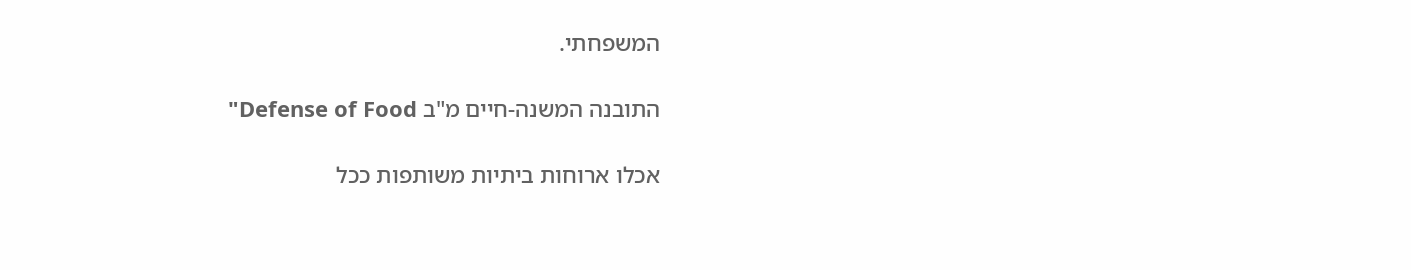המשפחתי.

התובנה המשנה-חיים מ"ב Defense of Food"

אכלו ארוחות ביתיות משותפות ככל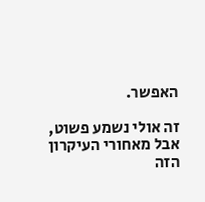האפשר.

זה אולי נשמע פשוט, אבל מאחורי העיקרון הזה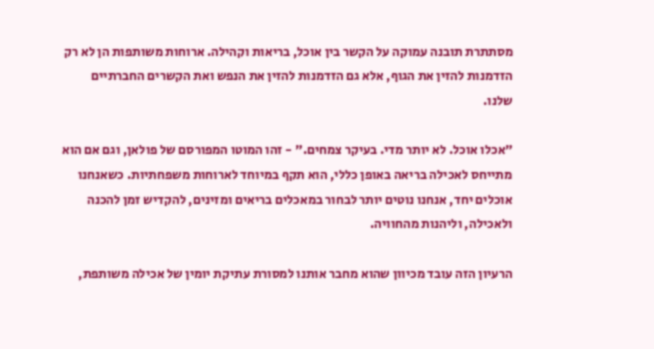מסתתרת תובנה עמוקה על הקשר בין אוכל, בריאות וקהילה. ארוחות משותפות הן לא רק הזדמנות להזין את הגוף, אלא גם הזדמנות להזין את הנפש ואת הקשרים החברתיים שלנו.

"אכלו אוכל. לא יותר מדי. בעיקר צמחים." - זהו המוטו המפורסם של פולאן, וגם אם הוא מתייחס לאכילה בריאה באופן כללי, הוא תקף במיוחד לארוחות משפחתיות. כשאנחנו אוכלים יחד, אנחנו נוטים יותר לבחור במאכלים בריאים ומזינים, להקדיש זמן להכנה ולאכילה, וליהנות מהחוויה.

הרעיון הזה עובד מכיוון שהוא מחבר אותנו למסורת עתיקת יומין של אכילה משותפת,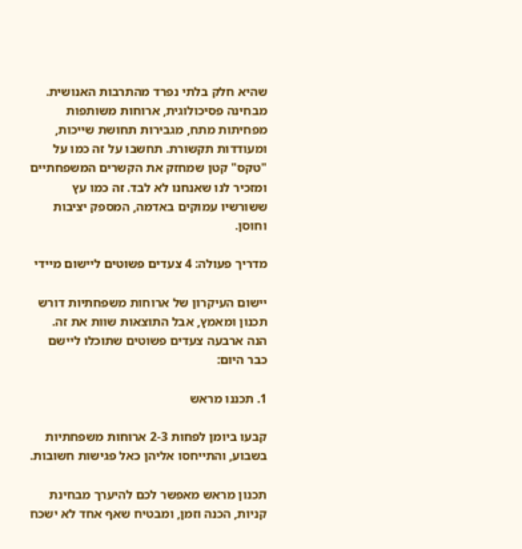שהיא חלק בלתי נפרד מהתרבות האנושית. מבחינה פסיכולוגית, ארוחות משותפות מפחיתות מתח, מגבירות תחושת שייכות, ומעודדות תקשורת. תחשבו על זה כמו על "טקס" קטן שמחזק את הקשרים המשפחתיים ומזכיר לנו שאנחנו לא לבד. זה כמו עץ ששורשיו עמוקים באדמה, המספק יציבות וחוסן.

מדריך פעולה: 4 צעדים פשוטים ליישום מיידי

יישום העיקרון של ארוחות משפחתיות דורש תכנון ומאמץ, אבל התוצאות שוות את זה. הנה ארבעה צעדים פשוטים שתוכלו ליישם כבר היום:

1. תכננו מראש

קבעו ביומן לפחות 2-3 ארוחות משפחתיות בשבוע, והתייחסו אליהן כאל פגישות חשובות.

תכנון מראש מאפשר לכם להיערך מבחינת קניות, הכנה וזמן, ומבטיח שאף אחד לא ישכח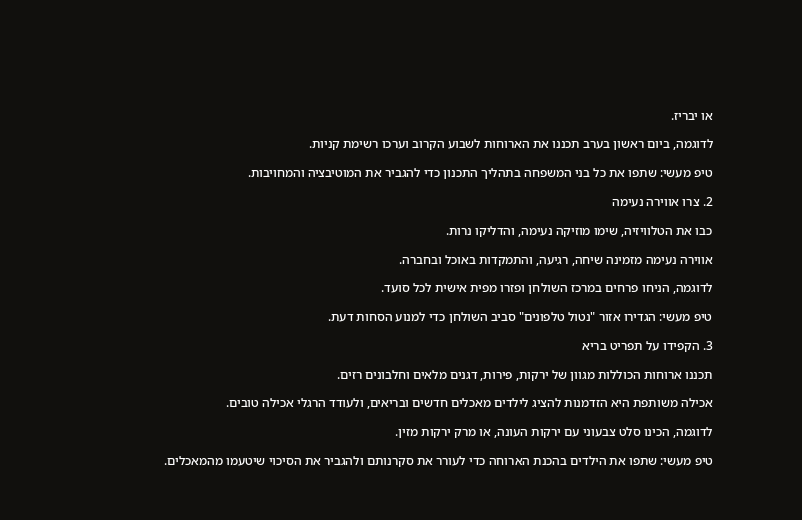או יבריז.

לדוגמה, ביום ראשון בערב תכננו את הארוחות לשבוע הקרוב וערכו רשימת קניות.

טיפ מעשי: שתפו את כל בני המשפחה בתהליך התכנון כדי להגביר את המוטיבציה והמחויבות.

2. צרו אווירה נעימה

כבו את הטלוויזיה, שימו מוזיקה נעימה, והדליקו נרות.

אווירה נעימה מזמינה שיחה, רגיעה, והתמקדות באוכל ובחברה.

לדוגמה, הניחו פרחים במרכז השולחן ופזרו מפית אישית לכל סועד.

טיפ מעשי: הגדירו אזור "נטול טלפונים" סביב השולחן כדי למנוע הסחות דעת.

3. הקפידו על תפריט בריא

תכננו ארוחות הכוללות מגוון של ירקות, פירות, דגנים מלאים וחלבונים רזים.

אכילה משותפת היא הזדמנות להציג לילדים מאכלים חדשים ובריאים, ולעודד הרגלי אכילה טובים.

לדוגמה, הכינו סלט צבעוני עם ירקות העונה, או מרק ירקות מזין.

טיפ מעשי: שתפו את הילדים בהכנת הארוחה כדי לעורר את סקרנותם ולהגביר את הסיכוי שיטעמו מהמאכלים.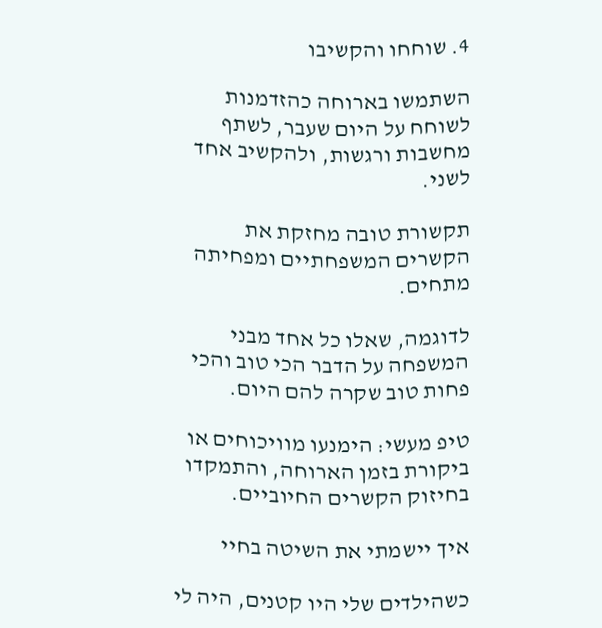4. שוחחו והקשיבו

השתמשו בארוחה כהזדמנות לשוחח על היום שעבר, לשתף מחשבות ורגשות, ולהקשיב אחד לשני.

תקשורת טובה מחזקת את הקשרים המשפחתיים ומפחיתה מתחים.

לדוגמה, שאלו כל אחד מבני המשפחה על הדבר הכי טוב והכי פחות טוב שקרה להם היום.

טיפ מעשי: הימנעו מוויכוחים או ביקורת בזמן הארוחה, והתמקדו בחיזוק הקשרים החיוביים.

איך יישמתי את השיטה בחיי

כשהילדים שלי היו קטנים, היה לי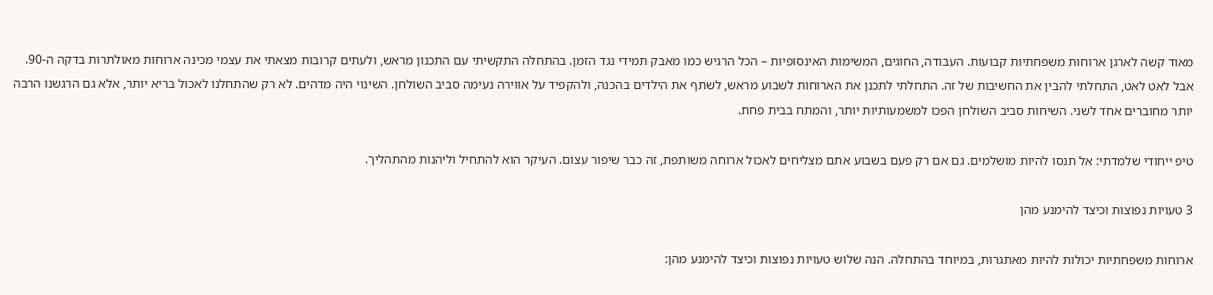מאוד קשה לארגן ארוחות משפחתיות קבועות. העבודה, החוגים, המשימות האינסופיות – הכל הרגיש כמו מאבק תמידי נגד הזמן. בהתחלה התקשיתי עם התכנון מראש, ולעתים קרובות מצאתי את עצמי מכינה ארוחות מאולתרות בדקה ה-90. אבל לאט לאט, התחלתי להבין את החשיבות של זה. התחלתי לתכנן את הארוחות לשבוע מראש, לשתף את הילדים בהכנה, ולהקפיד על אווירה נעימה סביב השולחן. השינוי היה מדהים. לא רק שהתחלנו לאכול בריא יותר, אלא גם הרגשנו הרבה יותר מחוברים אחד לשני. השיחות סביב השולחן הפכו למשמעותיות יותר, והמתח בבית פחת.

טיפ ייחודי שלמדתי: אל תנסו להיות מושלמים. גם אם רק פעם בשבוע אתם מצליחים לאכול ארוחה משותפת, זה כבר שיפור עצום. העיקר הוא להתחיל וליהנות מהתהליך.

3 טעויות נפוצות וכיצד להימנע מהן

ארוחות משפחתיות יכולות להיות מאתגרות, במיוחד בהתחלה. הנה שלוש טעויות נפוצות וכיצד להימנע מהן: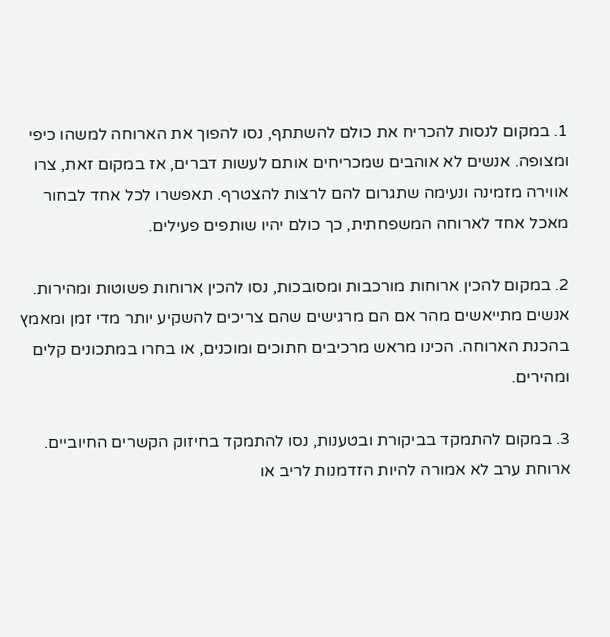1. במקום לנסות להכריח את כולם להשתתף, נסו להפוך את הארוחה למשהו כיפי ומצופה. אנשים לא אוהבים שמכריחים אותם לעשות דברים, אז במקום זאת, צרו אווירה מזמינה ונעימה שתגרום להם לרצות להצטרף. תאפשרו לכל אחד לבחור מאכל אחד לארוחה המשפחתית, כך כולם יהיו שותפים פעילים.

2. במקום להכין ארוחות מורכבות ומסובכות, נסו להכין ארוחות פשוטות ומהירות. אנשים מתייאשים מהר אם הם מרגישים שהם צריכים להשקיע יותר מדי זמן ומאמץ בהכנת הארוחה. הכינו מראש מרכיבים חתוכים ומוכנים, או בחרו במתכונים קלים ומהירים.

3. במקום להתמקד בביקורת ובטענות, נסו להתמקד בחיזוק הקשרים החיוביים. ארוחת ערב לא אמורה להיות הזדמנות לריב או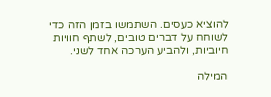להוציא כעסים. השתמשו בזמן הזה כדי לשוחח על דברים טובים, לשתף חוויות חיוביות, ולהביע הערכה אחד לשני.

המילה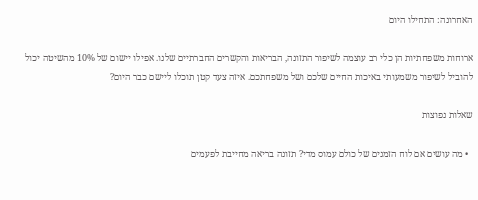האחרונה: התחילו היום

ארוחות משפחתיות הן כלי רב עוצמה לשיפור התזונה, הבריאות והקשרים החברתיים שלנו. אפילו יישום של 10% מהשיטה יכול להוביל לשיפור משמעותי באיכות החיים שלכם ושל משפחתכם. איזה צעד קטן תוכלו ליישם כבר היום?

שאלות נפוצות

  • מה עושים אם לוח הזמנים של כולם עמוס מדי? תזונה בריאה מחייבת לפעמים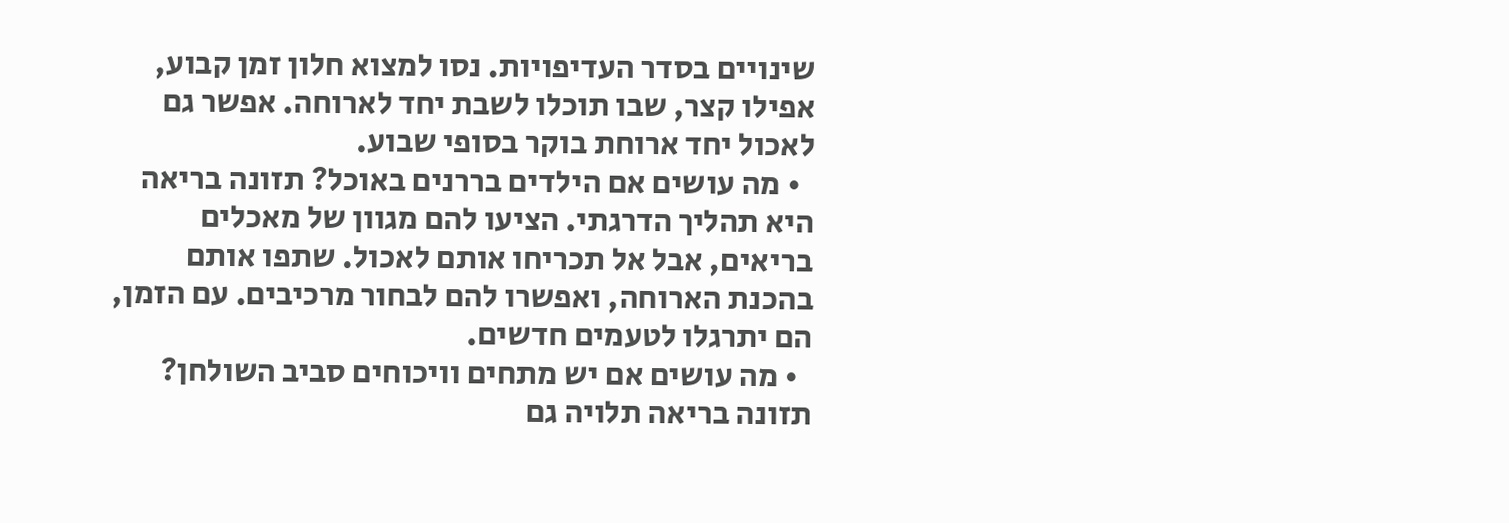שינויים בסדר העדיפויות. נסו למצוא חלון זמן קבוע, אפילו קצר, שבו תוכלו לשבת יחד לארוחה. אפשר גם לאכול יחד ארוחת בוקר בסופי שבוע.
  • מה עושים אם הילדים בררנים באוכל? תזונה בריאה היא תהליך הדרגתי. הציעו להם מגוון של מאכלים בריאים, אבל אל תכריחו אותם לאכול. שתפו אותם בהכנת הארוחה, ואפשרו להם לבחור מרכיבים. עם הזמן, הם יתרגלו לטעמים חדשים.
  • מה עושים אם יש מתחים וויכוחים סביב השולחן? תזונה בריאה תלויה גם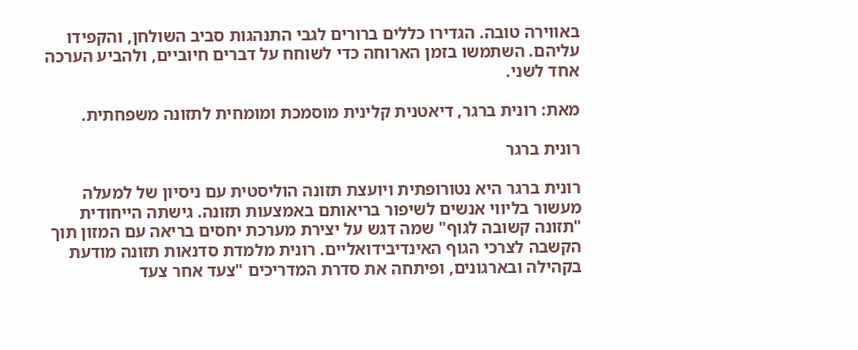באווירה טובה. הגדירו כללים ברורים לגבי התנהגות סביב השולחן, והקפידו עליהם. השתמשו בזמן הארוחה כדי לשוחח על דברים חיוביים, ולהביע הערכה אחד לשני.

מאת: רונית ברגר, דיאטנית קלינית מוסמכת ומומחית לתזונה משפחתית.

רונית ברגר

רונית ברגר היא נטורופתית ויועצת תזונה הוליסטית עם ניסיון של למעלה מעשור בליווי אנשים לשיפור בריאותם באמצעות תזונה. גישתה הייחודית "תזונה קשובה לגוף" שמה דגש על יצירת מערכת יחסים בריאה עם המזון תוך הקשבה לצרכי הגוף האינדיבידואליים. רונית מלמדת סדנאות תזונה מודעת בקהילה ובארגונים, ופיתחה את סדרת המדריכים "צעד אחר צעד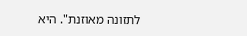לתזונה מאוזנת". היא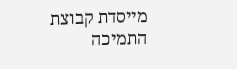מייסדת קבוצת התמיכה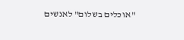"אוכלים בשלום" לאנשים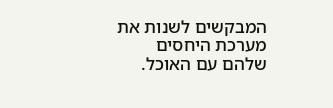המבקשים לשנות את מערכת היחסים שלהם עם האוכל.